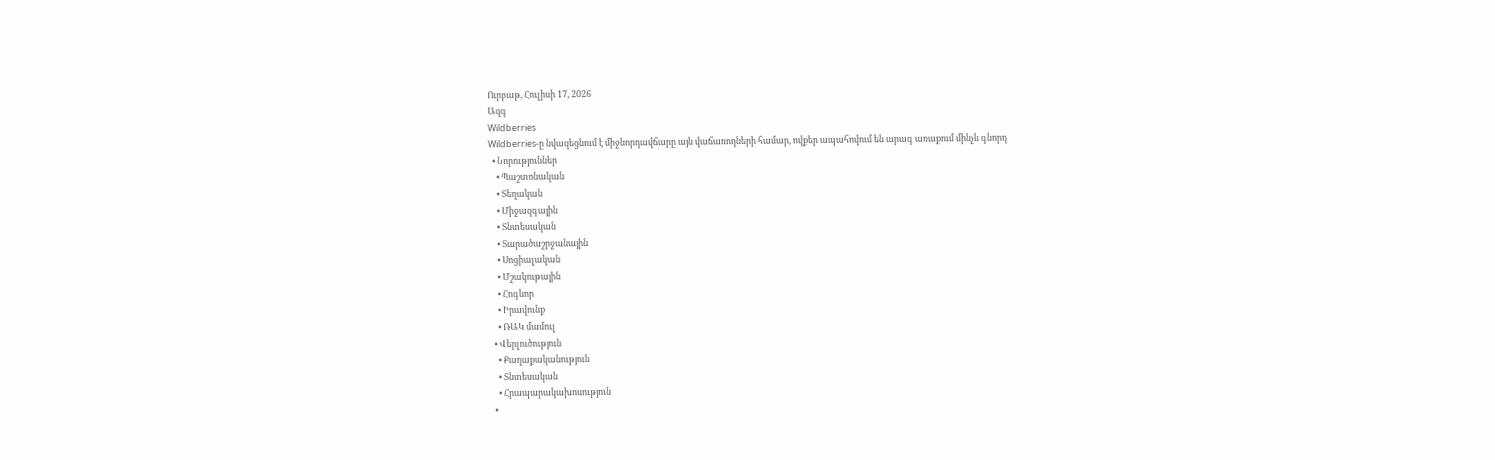Ուրբաթ, Հուլիսի 17, 2026
Ազգ
Wildberries
Wildberries-ը նվազեցնում է միջնորդավճարը այն վաճառողների համար, ովքեր ապահովում են արագ առաքում մինչև գնորդ
  • Նորություններ
    • Պաշտոնական
    • Տեղական
    • Միջազգային
    • Տնտեսական
    • Տարածաշրջանային
    • Սոցիալական
    • Մշակութային
    • Հոգևոր
    • Իրավունք
    • ՌԱԿ մամուլ
  • Վերլուծություն
    • Քաղաքականություն
    • Տնտեսական
    • Հրապարակախոսություն
  •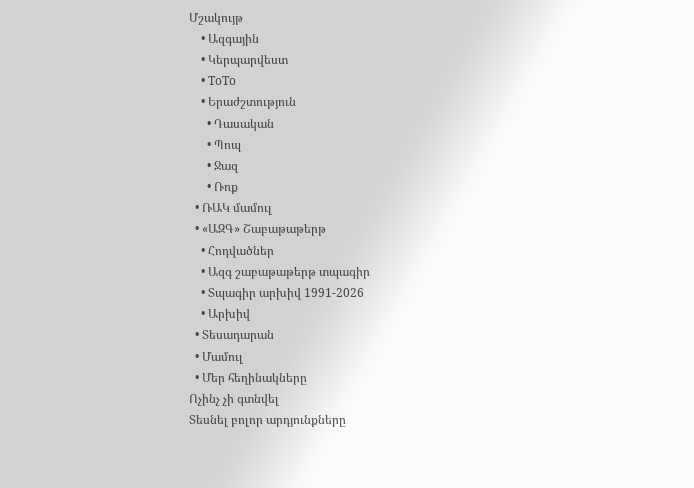Մշակույթ
    • Ազգային
    • Կերպարվեստ
    • ToTo
    • Երաժշտություն
      • Դասական
      • Պոպ
      • Ջազ
      • Ռոք
  • ՌԱԿ մամուլ
  • «ԱԶԳ» Շաբաթաթերթ
    • Հոդվածներ
    • Ազգ շաբաթաթերթ տպագիր
    • Տպագիր արխիվ 1991-2026
    • Արխիվ
  • Տեսադարան
  • Մամուլ
  • Մեր հեղինակները
Ոչինչ չի գտնվել
Տեսնել բոլոր արդյունքները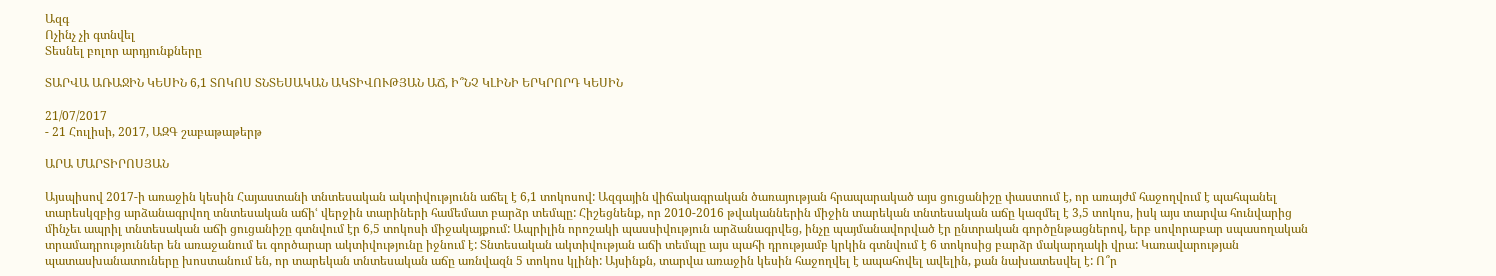Ազգ
Ոչինչ չի գտնվել
Տեսնել բոլոր արդյունքները

ՏԱՐՎԱ ԱՌԱՋԻՆ ԿԵՍԻՆ 6,1 ՏՈԿՈՍ ՏՆՏԵՍԱԿԱՆ ԱԿՏԻՎՈՒԹՅԱՆ ԱՃ, Ի՞ՆՉ ԿԼԻՆԻ ԵՐԿՐՈՐԴ ԿԵՍԻՆ

21/07/2017
- 21 Հուլիսի, 2017, ԱԶԳ շաբաթաթերթ

ԱՐԱ ՄԱՐՏԻՐՈՍՅԱՆ

Այսպիսով 2017-ի առաջին կեսին Հայաստանի տնտեսական ակտիվությունն աճել է 6,1 տոկոսով: Ազգային վիճակագրական ծառայության հրապարակած այս ցուցանիշը փաստում է, որ առայժմ հաջողվում է պահպանել տարեսկզբից արձանագրվող տնտեսական աճիՙ վերջին տարիների համեմատ բարձր տեմպը: Հիշեցնենք, որ 2010-2016 թվականներին միջին տարեկան տնտեսական աճը կազմել է 3,5 տոկոս, իսկ այս տարվա հունվարից մինչեւ ապրիլ տնտեսական աճի ցուցանիշը գտնվում էր 6,5 տոկոսի միջակայքում: Ապրիլին որոշակի պասսիվություն արձանագրվեց, ինչը պայմանավորված էր ընտրական գործընթացներով, երբ սովորաբար սպասողական տրամադրություններ են առաջանում եւ գործարար ակտիվությունը իջնում է: Տնտեսական ակտիվության աճի տեմպը այս պահի դրությամբ կրկին գտնվում է 6 տոկոսից բարձր մակարդակի վրա: Կառավարության պատասխանատուները խոստանում են, որ տարեկան տնտեսական աճը առնվազն 5 տոկոս կլինի: Այսինքն, տարվա առաջին կեսին հաջողվել է ապահովել ավելին, քան նախատեսվել է: Ո՞ր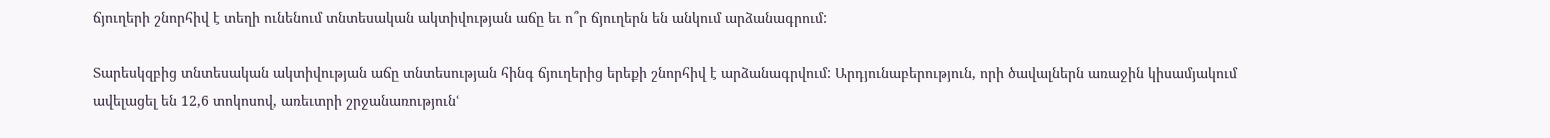ճյուղերի շնորհիվ է տեղի ունենում տնտեսական ակտիվության աճը եւ ո՞ր ճյուղերն են անկում արձանագրում:

Տարեսկզբից տնտեսական ակտիվության աճը տնտեսության հինգ ճյուղերից երեքի շնորհիվ է արձանագրվում: Արդյունաբերություն, որի ծավալներն առաջին կիսամյակում ավելացել են 12,6 տոկոսով, առեւտրի շրջանառությունՙ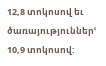12,8 տոկոսով եւ ծառայություններՙ 10,9 տոկոսով: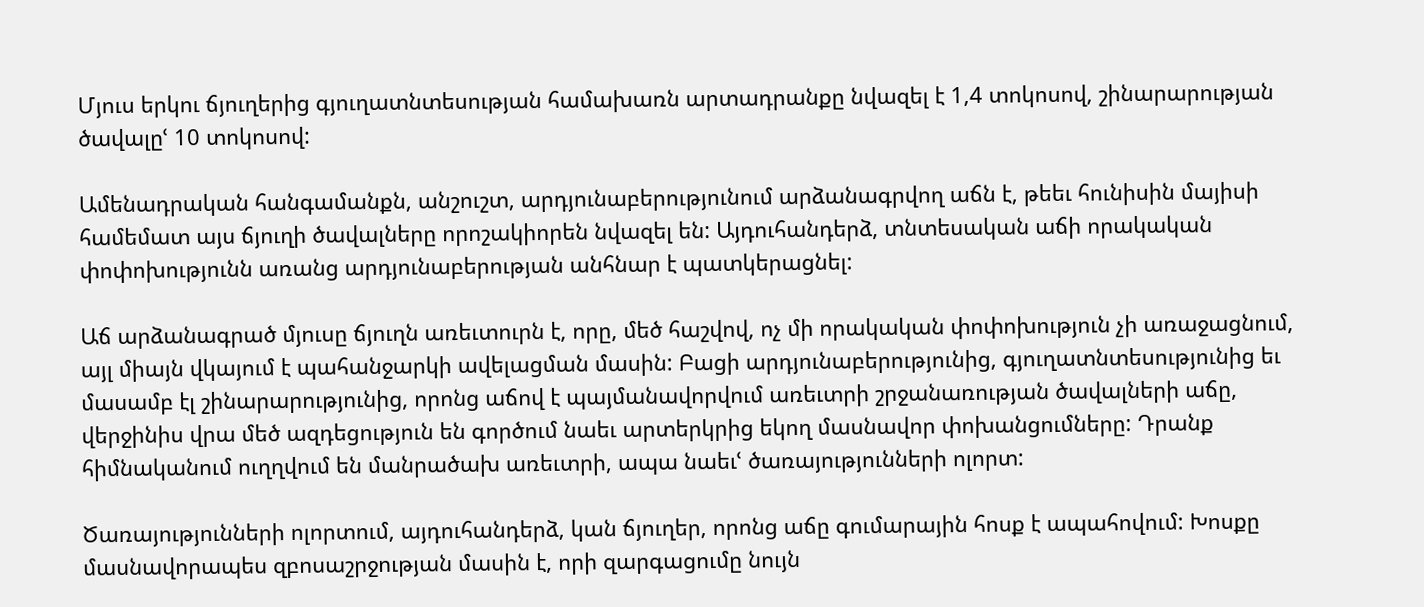Մյուս երկու ճյուղերից գյուղատնտեսության համախառն արտադրանքը նվազել է 1,4 տոկոսով, շինարարության ծավալըՙ 10 տոկոսով:

Ամենադրական հանգամանքն, անշուշտ, արդյունաբերությունում արձանագրվող աճն է, թեեւ հունիսին մայիսի համեմատ այս ճյուղի ծավալները որոշակիորեն նվազել են: Այդուհանդերձ, տնտեսական աճի որակական փոփոխությունն առանց արդյունաբերության անհնար է պատկերացնել:

Աճ արձանագրած մյուսը ճյուղն առեւտուրն է, որը, մեծ հաշվով, ոչ մի որակական փոփոխություն չի առաջացնում, այլ միայն վկայում է պահանջարկի ավելացման մասին: Բացի արդյունաբերությունից, գյուղատնտեսությունից եւ մասամբ էլ շինարարությունից, որոնց աճով է պայմանավորվում առեւտրի շրջանառության ծավալների աճը, վերջինիս վրա մեծ ազդեցություն են գործում նաեւ արտերկրից եկող մասնավոր փոխանցումները: Դրանք հիմնականում ուղղվում են մանրածախ առեւտրի, ապա նաեւՙ ծառայությունների ոլորտ:

Ծառայությունների ոլորտում, այդուհանդերձ, կան ճյուղեր, որոնց աճը գումարային հոսք է ապահովում: Խոսքը մասնավորապես զբոսաշրջության մասին է, որի զարգացումը նույն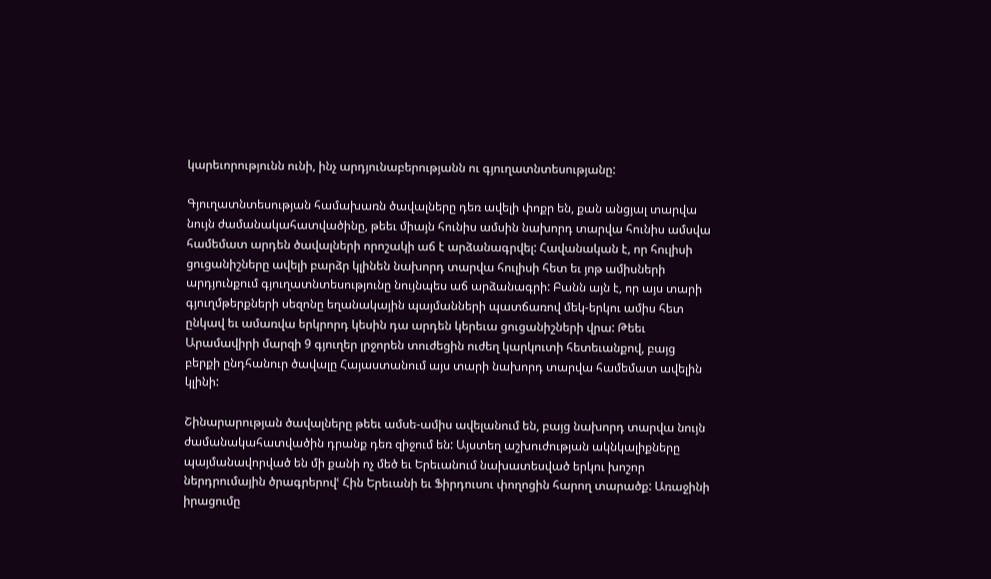կարեւորությունն ունի, ինչ արդյունաբերությանն ու գյուղատնտեսությանը:

Գյուղատնտեսության համախառն ծավալները դեռ ավելի փոքր են, քան անցյալ տարվա նույն ժամանակահատվածինը, թեեւ միայն հունիս ամսին նախորդ տարվա հունիս ամսվա համեմատ արդեն ծավալների որոշակի աճ է արձանագրվել: Հավանական է, որ հուլիսի ցուցանիշները ավելի բարձր կլինեն նախորդ տարվա հուլիսի հետ եւ յոթ ամիսների արդյունքում գյուղատնտեսությունը նույնպես աճ արձանագրի: Բանն այն է, որ այս տարի գյուղմթերքների սեզոնը եղանակային պայմանների պատճառով մեկ-երկու ամիս հետ ընկավ եւ ամառվա երկրորդ կեսին դա արդեն կերեւա ցուցանիշների վրա: Թեեւ Արամավիրի մարզի 9 գյուղեր լրջորեն տուժեցին ուժեղ կարկուտի հետեւանքով, բայց բերքի ընդհանուր ծավալը Հայաստանում այս տարի նախորդ տարվա համեմատ ավելին կլինի:

Շինարարության ծավալները թեեւ ամսե-ամիս ավելանում են, բայց նախորդ տարվա նույն ժամանակահատվածին դրանք դեռ զիջում են: Այստեղ աշխուժության ակնկալիքները պայմանավորված են մի քանի ոչ մեծ եւ Երեւանում նախատեսված երկու խոշոր ներդրումային ծրագրերովՙ Հին Երեւանի եւ Ֆիրդուսու փողոցին հարող տարածք: Առաջինի իրացումը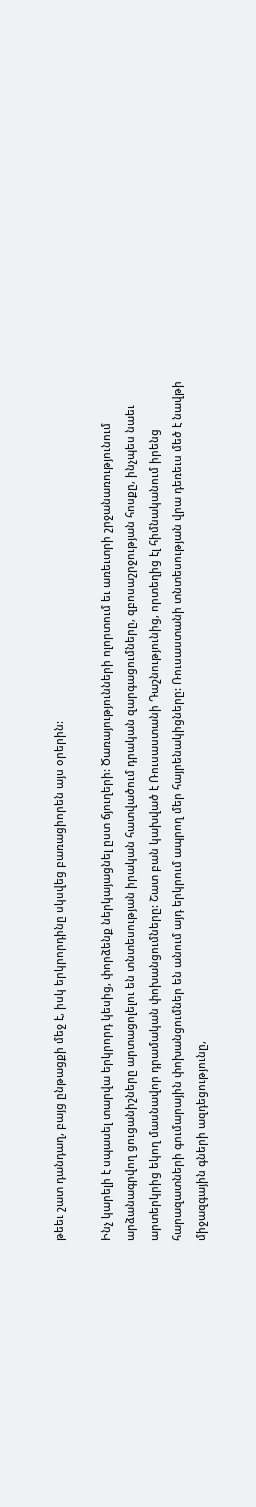թեեւ շատ դանդաղ, բայց ընթացքի մեջ է, իսկ երկրորդինը սկսվեց բառացիորեն այս օրերին:

Ինչ կարելի է սպասել տարվա երկրորդ կեսից, փորձենք ներկայացնել ըստ ճյուղերի: Ծառայությունների ոլորտում եւ առեւտրի շրջանառությունում արձանագրվող ցուցանիշները արտացոլելու են տնտեսության իրական հատվածում դրական զարգացումները, զբոսաշրջության հոսքը, ինչպես նաեւ արտերկրից եկող մասնավոր դրամական փոխանցումները: Շատ բան կախված է Ռուսաստանի Դաշնությունից, որտեղից էլ հիմնականում իրենց հարազատների գումարային փոխանցումներ են անում այդ երկրում ապրող մեր հայրենակիցները: Ռուսաստանի տնտեսության վրա դեռեւս մեծ է նավթի միջազգային գների ազդեցությունը,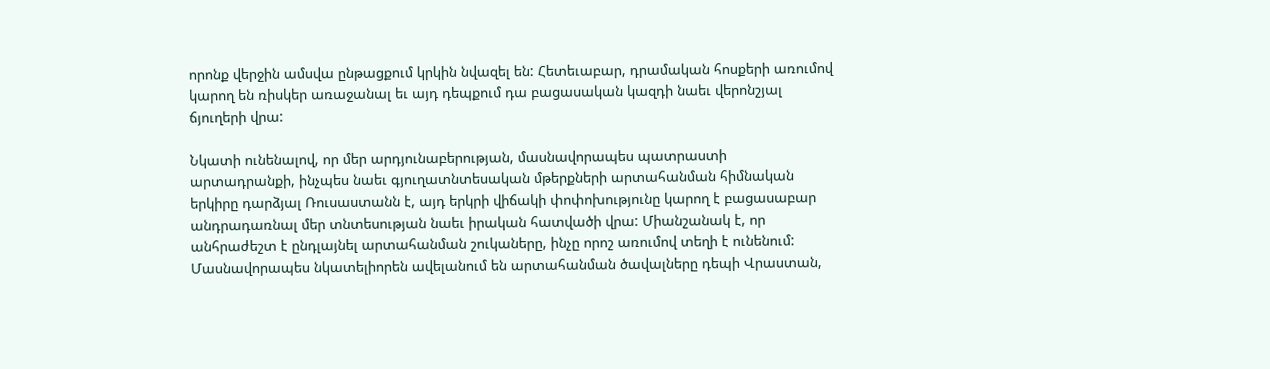որոնք վերջին ամսվա ընթացքում կրկին նվազել են: Հետեւաբար, դրամական հոսքերի առումով կարող են ռիսկեր առաջանալ եւ այդ դեպքում դա բացասական կազդի նաեւ վերոնշյալ ճյուղերի վրա:

Նկատի ունենալով, որ մեր արդյունաբերության, մասնավորապես պատրաստի արտադրանքի, ինչպես նաեւ գյուղատնտեսական մթերքների արտահանման հիմնական երկիրը դարձյալ Ռուսաստանն է, այդ երկրի վիճակի փոփոխությունը կարող է բացասաբար անդրադառնալ մեր տնտեսության նաեւ իրական հատվածի վրա: Միանշանակ է, որ անհրաժեշտ է ընդլայնել արտահանման շուկաները, ինչը որոշ առումով տեղի է ունենում: Մասնավորապես նկատելիորեն ավելանում են արտահանման ծավալները դեպի Վրաստան,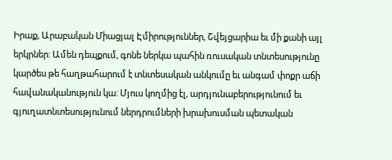Իրաք, Արաբական Միացյալ Էմիրություններ, Շվեյցարիա եւ մի քանի այլ երկրներ: Ամեն դեպքում, գոնե ներկա պահին ռուսական տնտեսությունը կարծես թե հաղթահարում է տնտեսական անկումը եւ անգամ փոքր աճի հավանականություն կա: Մյուս կողմից էլ, արդյունաբերությունում եւ գյուղատնտեսությունում ներդրումների խրախուսման պետական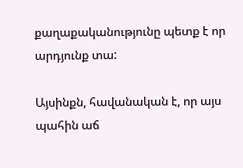քաղաքականությունը պետք է որ արդյունք տա:

Այսինքն, հավանական է, որ այս պահին աճ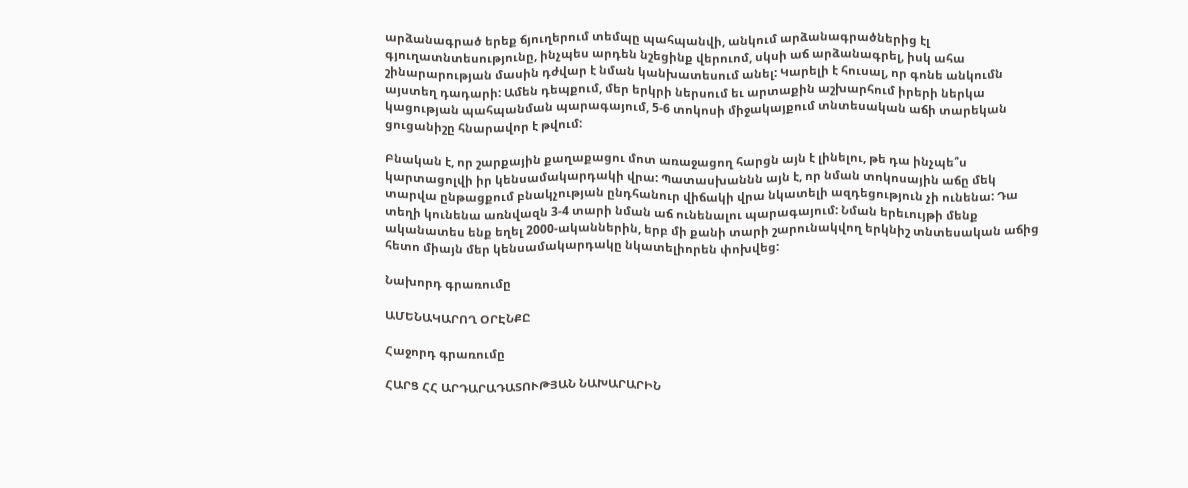արձանագրած երեք ճյուղերում տեմպը պահպանվի, անկում արձանագրածներից էլ գյուղատնտեսությունը, ինչպես արդեն նշեցինք վերուոմ, սկսի աճ արձանագրել, իսկ ահա շինարարության մասին դժվար է նման կանխատեսում անել: Կարելի է հուսալ, որ գոնե անկումն այստեղ դադարի: Ամեն դեպքում, մեր երկրի ներսում եւ արտաքին աշխարհում իրերի ներկա կացության պահպանման պարագայում, 5-6 տոկոսի միջակայքում տնտեսական աճի տարեկան ցուցանիշը հնարավոր է թվում:

Բնական է, որ շարքային քաղաքացու մոտ առաջացող հարցն այն է լինելու, թե դա ինչպե՞ս կարտացոլվի իր կենսամակարդակի վրա: Պատասխաննն այն է, որ նման տոկոսային աճը մեկ տարվա ընթացքում բնակչության ընդհանուր վիճակի վրա նկատելի ազդեցություն չի ունենա: Դա տեղի կունենա առնվազն 3-4 տարի նման աճ ունենալու պարագայում: Նման երեւույթի մենք ականատես ենք եղել 2000-ականներին, երբ մի քանի տարի շարունակվող երկնիշ տնտեսական աճից հետո միայն մեր կենսամակարդակը նկատելիորեն փոխվեց:

Նախորդ գրառումը

ԱՄԵՆԱԿԱՐՈՂ ՕՐԷՆՔԸ

Հաջորդ գրառումը

ՀԱՐՑ ՀՀ ԱՐԴԱՐԱԴԱՏՈՒԹՅԱՆ ՆԱԽԱՐԱՐԻՆ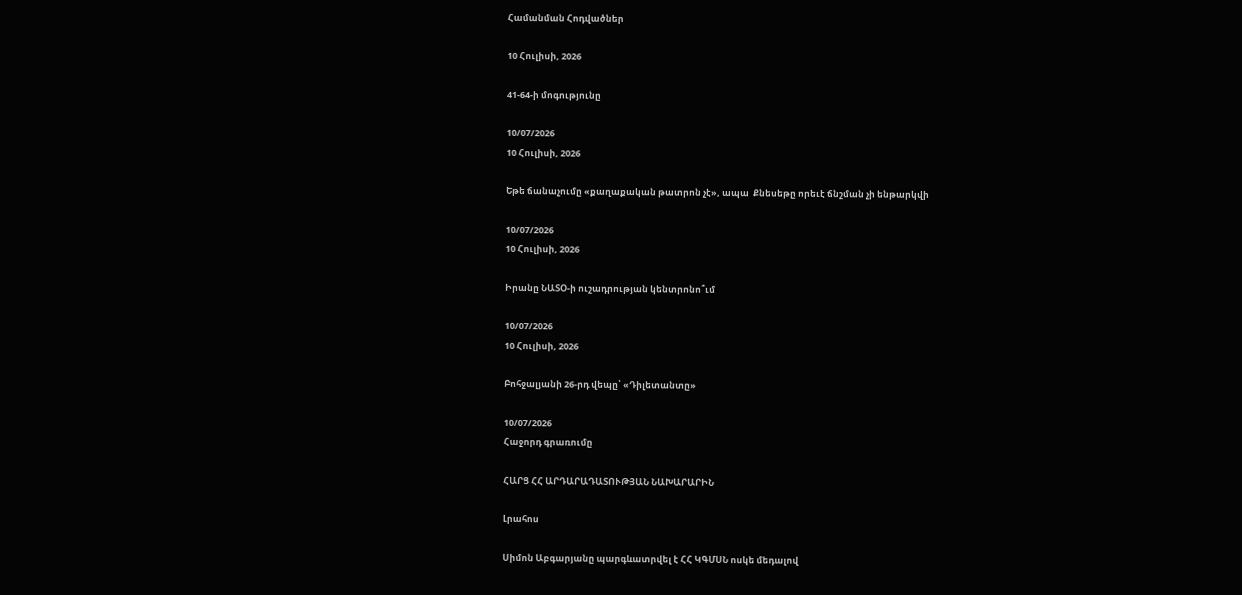Համանման Հոդվածներ

10 Հուլիսի, 2026

41-64-ի մոգությունը

10/07/2026
10 Հուլիսի, 2026

Եթե ճանաչումը «քաղաքական թատրոն չէ», ապա  Քնեսեթը որեւէ ճնշման չի ենթարկվի

10/07/2026
10 Հուլիսի, 2026

Իրանը ՆԱՏՕ-ի ուշադրության կենտրոնո՞ւմ

10/07/2026
10 Հուլիսի, 2026

Բոհջալյանի 26-րդ վեպը՝ «Դիլետանտը»

10/07/2026
Հաջորդ գրառումը

ՀԱՐՑ ՀՀ ԱՐԴԱՐԱԴԱՏՈՒԹՅԱՆ ՆԱԽԱՐԱՐԻՆ

Լրահոս

Սիմոն Աբգարյանը պարգևատրվել է ՀՀ ԿԳՄՍՆ ոսկե մեդալով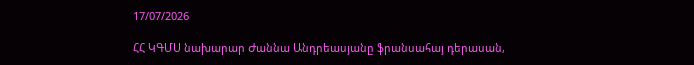17/07/2026

ՀՀ ԿԳՄՍ նախարար Ժաննա Անդրեասյանը ֆրանսահայ դերասան,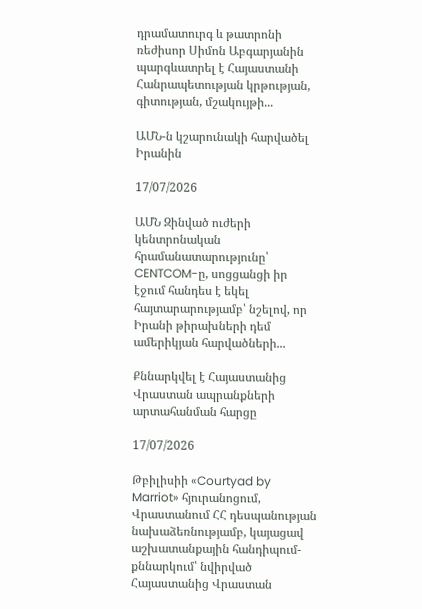դրամատուրգ և թատրոնի ռեժիսոր Սիմոն Աբգարյանին պարգևատրել է Հայաստանի Հանրապետության կրթության, գիտության, մշակույթի...

ԱՄՆ-ն կշարունակի հարվածել Իրանին

17/07/2026

ԱՄՆ Զինված ուժերի կենտրոնական հրամանատարությունը՝ CENTCOM-ը, սոցցանցի իր էջում հանդես է եկել հայտարարությամբ՝ նշելով, որ Իրանի թիրախների դեմ ամերիկյան հարվածների...

Քննարկվել է Հայաստանից Վրաստան ապրանքների արտահանման հարցը

17/07/2026

Թբիլիսիի «Courtyad by Marriot» հյուրանոցում, Վրաստանում ՀՀ դեսպանության նախաձեռնությամբ, կայացավ աշխատանքային հանդիպում-քննարկում՝ նվիրված Հայաստանից Վրաստան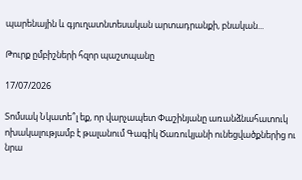պարենային և գյուղատնտեսական արտադրանքի, բնական...

Թուրք ըմբիշների հզոր պաշտպանը

17/07/2026

Տոմսակ Նկատե՞լ եք, որ վարչապետ Փաշինյանը առանձնահատուկ ոխակալությամբ է թալանում Գագիկ Ծառուկյանի ունեցվածքներից ու նրա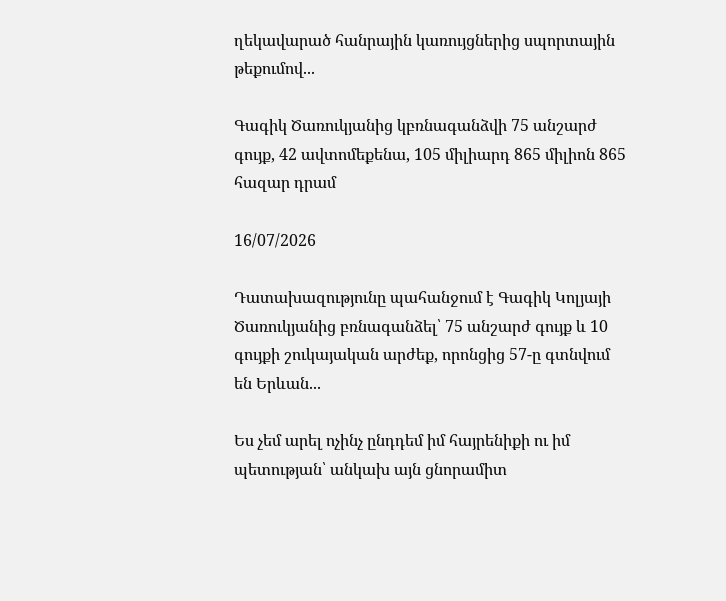ղեկավարած հանրային կառույցներից սպորտային թեքումով...

Գագիկ Ծառուկյանից կբռնագանձվի 75 անշարժ գույք, 42 ավտոմեքենա, 105 միլիարդ 865 միլիոն 865 հազար դրամ

16/07/2026

Դատախազությունը պահանջում է Գագիկ Կոլյայի Ծառուկյանից բռնագանձել՝ 75 անշարժ գույք և 10 գույքի շուկայական արժեք, որոնցից 57-ը գտնվում են Երևան...

Ես չեմ արել ոչինչ ընդդեմ իմ հայրենիքի ու իմ պետության՝ անկախ այն ցնորամիտ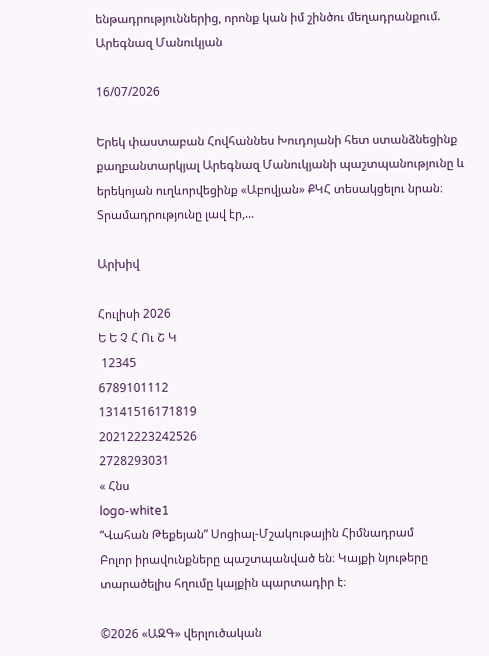ենթադրություններից, որոնք կան իմ շինծու մեղադրանքում. Արեգնազ Մանուկյան

16/07/2026

Երեկ փաստաբան Հովհաննես Խուդոյանի հետ ստանձնեցինք քաղբանտարկյալ Արեգնազ Մանուկյանի պաշտպանությունը և երեկոյան ուղևորվեցինք «Աբովյան» ՔԿՀ տեսակցելու նրան։ Տրամադրությունը լավ էր,...

Արխիվ

Հուլիսի 2026
Ե Ե Չ Հ Ու Շ Կ
 12345
6789101112
13141516171819
20212223242526
2728293031
« Հնս
logo-white1
“Վահան Թեքեյան” Սոցիալ-Մշակութային Հիմնադրամ
Բոլոր իրավունքները պաշտպանված են։ Կայքի նյութերը տարածելիս հղումը կայքին պարտադիր է։

©2026 «ԱԶԳ» վերլուծական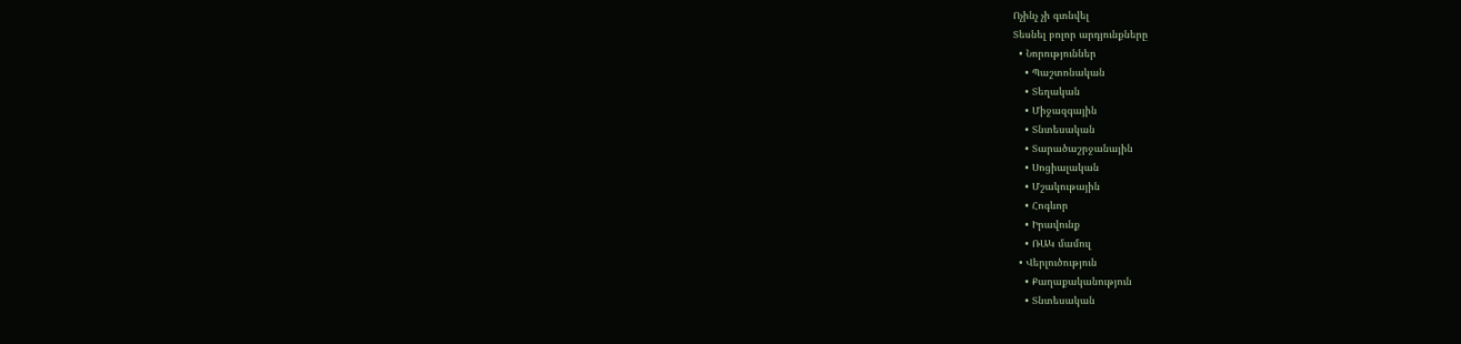Ոչինչ չի գտնվել
Տեսնել բոլոր արդյունքները
  • Նորություններ
    • Պաշտոնական
    • Տեղական
    • Միջազգային
    • Տնտեսական
    • Տարածաշրջանային
    • Սոցիալական
    • Մշակութային
    • Հոգևոր
    • Իրավունք
    • ՌԱԿ մամուլ
  • Վերլուծություն
    • Քաղաքականություն
    • Տնտեսական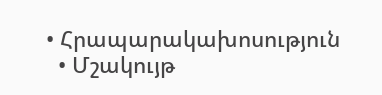• Հրապարակախոսություն
  • Մշակույթ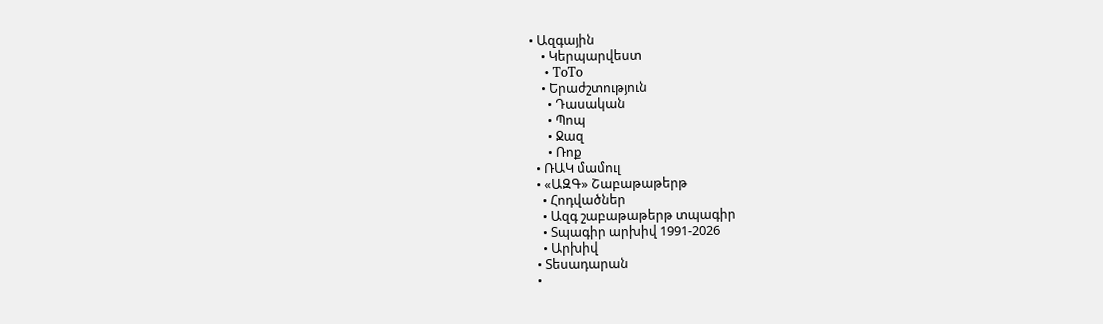• Ազգային
    • Կերպարվեստ
    • ToTo
    • Երաժշտություն
      • Դասական
      • Պոպ
      • Ջազ
      • Ռոք
  • ՌԱԿ մամուլ
  • «ԱԶԳ» Շաբաթաթերթ
    • Հոդվածներ
    • Ազգ շաբաթաթերթ տպագիր
    • Տպագիր արխիվ 1991-2026
    • Արխիվ
  • Տեսադարան
  •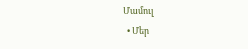Մամուլ
  • Մեր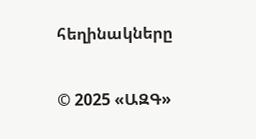հեղինակները

© 2025 «ԱԶԳ»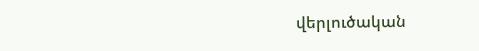վերլուծական